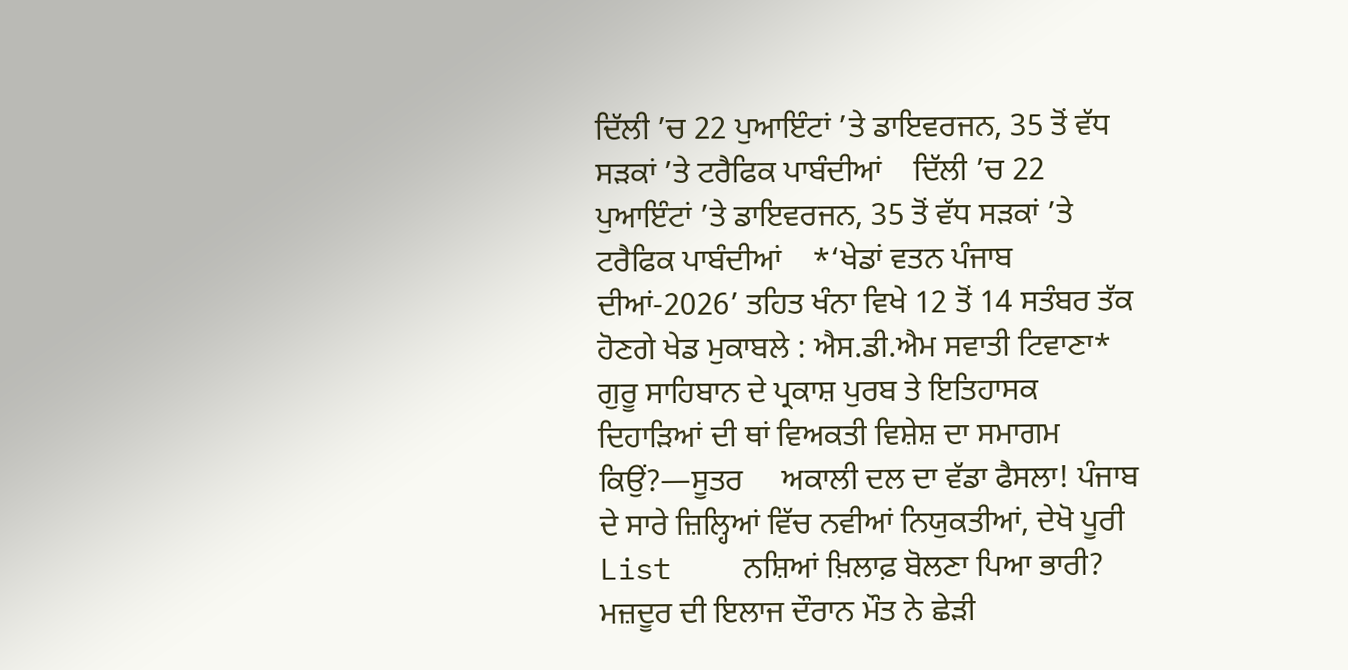ਦਿੱਲੀ ’ਚ 22 ਪੁਆਇੰਟਾਂ ’ਤੇ ਡਾਇਵਰਜਨ, 35 ਤੋਂ ਵੱਧ ਸੜਕਾਂ ’ਤੇ ਟਰੈਫਿਕ ਪਾਬੰਦੀਆਂ    ਦਿੱਲੀ ’ਚ 22 ਪੁਆਇੰਟਾਂ ’ਤੇ ਡਾਇਵਰਜਨ, 35 ਤੋਂ ਵੱਧ ਸੜਕਾਂ ’ਤੇ ਟਰੈਫਿਕ ਪਾਬੰਦੀਆਂ    *‘ਖੇਡਾਂ ਵਤਨ ਪੰਜਾਬ ਦੀਆਂ-2026’ ਤਹਿਤ ਖੰਨਾ ਵਿਖੇ 12 ਤੋਂ 14 ਸਤੰਬਰ ਤੱਕ ਹੋਣਗੇ ਖੇਡ ਮੁਕਾਬਲੇ : ਐਸ.ਡੀ.ਐਮ ਸਵਾਤੀ ਟਿਵਾਣਾ*    ਗੁਰੂ ਸਾਹਿਬਾਨ ਦੇ ਪ੍ਰਕਾਸ਼ ਪੁਰਬ ਤੇ ਇਤਿਹਾਸਕ ਦਿਹਾੜਿਆਂ ਦੀ ਥਾਂ ਵਿਅਕਤੀ ਵਿਸ਼ੇਸ਼ ਦਾ ਸਮਾਗਮ ਕਿਉਂ?—ਸੂਤਰ     ਅਕਾਲੀ ਦਲ ਦਾ ਵੱਡਾ ਫੈਸਲਾ! ਪੰਜਾਬ ਦੇ ਸਾਰੇ ਜ਼ਿਲ੍ਹਿਆਂ ਵਿੱਚ ਨਵੀਆਂ ਨਿਯੁਕਤੀਆਂ, ਦੇਖੋ ਪੂਰੀ List    ਨਸ਼ਿਆਂ ਖ਼ਿਲਾਫ਼ ਬੋਲਣਾ ਪਿਆ ਭਾਰੀ? ਮਜ਼ਦੂਰ ਦੀ ਇਲਾਜ ਦੌਰਾਨ ਮੌਤ ਨੇ ਛੇੜੀ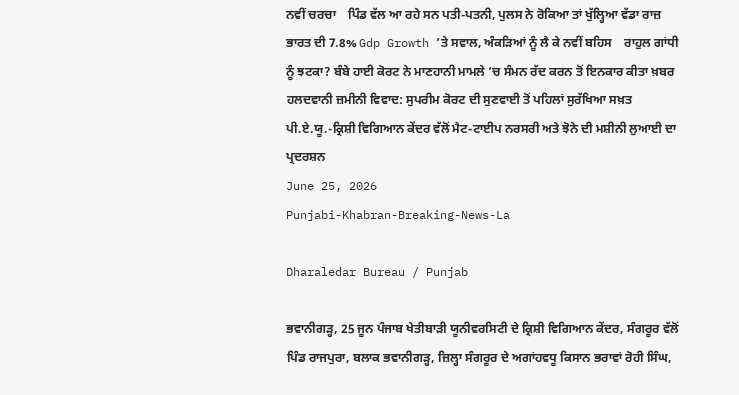ਨਵੀਂ ਚਰਚਾ    ਪਿੰਡ ਵੱਲ ਆ ਰਹੇ ਸਨ ਪਤੀ-ਪਤਨੀ, ਪੁਲਸ ਨੇ ਰੋਕਿਆ ਤਾਂ ਖੁੱਲ੍ਹਿਆ ਵੱਡਾ ਰਾਜ਼    ਭਾਰਤ ਦੀ 7.8% Gdp Growth ’ਤੇ ਸਵਾਲ, ਅੰਕੜਿਆਂ ਨੂੰ ਲੈ ਕੇ ਨਵੀਂ ਬਹਿਸ    ਰਾਹੁਲ ਗਾਂਧੀ ਨੂੰ ਝਟਕਾ? ਬੰਬੇ ਹਾਈ ਕੋਰਟ ਨੇ ਮਾਣਹਾਨੀ ਮਾਮਲੇ ’ਚ ਸੰਮਨ ਰੱਦ ਕਰਨ ਤੋਂ ਇਨਕਾਰ ਕੀਤਾ ਖ਼ਬਰ    ਹਲਦਵਾਨੀ ਜ਼ਮੀਨੀ ਵਿਵਾਦ: ਸੁਪਰੀਮ ਕੋਰਟ ਦੀ ਸੁਣਵਾਈ ਤੋਂ ਪਹਿਲਾਂ ਸੁਰੱਖਿਆ ਸਖ਼ਤ
ਪੀ.ਏ.ਯੂ.-ਕ੍ਰਿਸ਼ੀ ਵਿਗਿਆਨ ਕੇਂਦਰ ਵੱਲੋਂ ਮੈਟ-ਟਾਈਪ ਨਰਸਰੀ ਅਤੇ ਝੋਨੇ ਦੀ ਮਸ਼ੀਨੀ ਲੁਆਈ ਦਾ ਪ੍ਰਦਰਸ਼ਨ
June 25, 2026
Punjabi-Khabran-Breaking-News-La

Dharaledar Bureau / Punjab

ਭਵਾਨੀਗੜ੍ਹ, 25 ਜੂਨ ਪੰਜਾਬ ਖੇਤੀਬਾੜੀ ਯੂਨੀਵਰਸਿਟੀ ਦੇ ਕ੍ਰਿਸ਼ੀ ਵਿਗਿਆਨ ਕੇਂਦਰ, ਸੰਗਰੂਰ ਵੱਲੋਂ ਪਿੰਡ ਰਾਜਪੁਰਾ, ਬਲਾਕ ਭਵਾਨੀਗੜ੍ਹ, ਜ਼ਿਲ੍ਹਾ ਸੰਗਰੂਰ ਦੇ ਅਗਾਂਹਵਧੂ ਕਿਸਾਨ ਭਰਾਵਾਂ ਰੋਹੀ ਸਿੰਘ,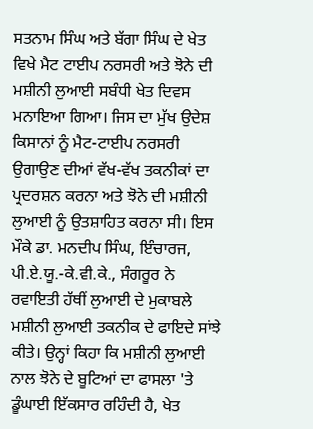ਸਤਨਾਮ ਸਿੰਘ ਅਤੇ ਬੱਗਾ ਸਿੰਘ ਦੇ ਖੇਤ ਵਿਖੇ ਮੈਟ ਟਾਈਪ ਨਰਸਰੀ ਅਤੇ ਝੋਨੇ ਦੀ ਮਸ਼ੀਨੀ ਲੁਆਈ ਸਬੰਧੀ ਖੇਤ ਦਿਵਸ ਮਨਾਇਆ ਗਿਆ। ਜਿਸ ਦਾ ਮੁੱਖ ਉਦੇਸ਼ ਕਿਸਾਨਾਂ ਨੂੰ ਮੈਟ-ਟਾਈਪ ਨਰਸਰੀ ਉਗਾਉਣ ਦੀਆਂ ਵੱਖ-ਵੱਖ ਤਕਨੀਕਾਂ ਦਾ ਪ੍ਰਦਰਸ਼ਨ ਕਰਨਾ ਅਤੇ ਝੋਨੇ ਦੀ ਮਸ਼ੀਨੀ ਲੁਆਈ ਨੂੰ ਉਤਸ਼ਾਹਿਤ ਕਰਨਾ ਸੀ। ਇਸ ਮੌਕੇ ਡਾ. ਮਨਦੀਪ ਸਿੰਘ, ਇੰਚਾਰਜ, ਪੀ.ਏ.ਯੂ.-ਕੇ.ਵੀ.ਕੇ., ਸੰਗਰੂਰ ਨੇ ਰਵਾਇਤੀ ਹੱਥੀਂ ਲੁਆਈ ਦੇ ਮੁਕਾਬਲੇ ਮਸ਼ੀਨੀ ਲੁਆਈ ਤਕਨੀਕ ਦੇ ਫਾਇਦੇ ਸਾਂਝੇ ਕੀਤੇ। ਉਨ੍ਹਾਂ ਕਿਹਾ ਕਿ ਮਸ਼ੀਨੀ ਲੁਆਈ ਨਾਲ ਝੋਨੇ ਦੇ ਬੂਟਿਆਂ ਦਾ ਫਾਸਲਾ 'ਤੇ ਡੂੰਘਾਈ ਇੱਕਸਾਰ ਰਹਿੰਦੀ ਹੈ, ਖੇਤ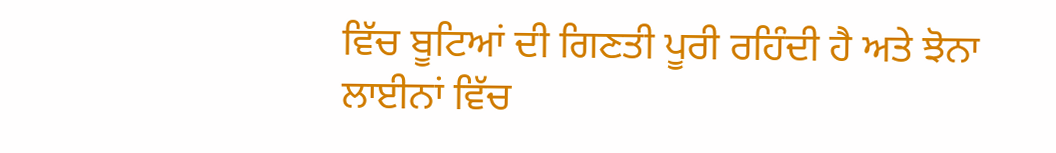ਵਿੱਚ ਬੂਟਿਆਂ ਦੀ ਗਿਣਤੀ ਪੂਰੀ ਰਹਿੰਦੀ ਹੈ ਅਤੇ ਝੋਨਾ ਲਾਈਨਾਂ ਵਿੱਚ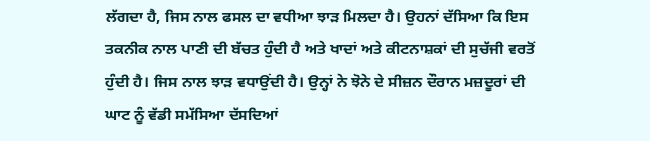ਲੱਗਦਾ ਹੈ, ਜਿਸ ਨਾਲ ਫਸਲ ਦਾ ਵਧੀਆ ਝਾੜ ਮਿਲਦਾ ਹੈ। ਉਹਨਾਂ ਦੱਸਿਆ ਕਿ ਇਸ ਤਕਨੀਕ ਨਾਲ ਪਾਣੀ ਦੀ ਬੱਚਤ ਹੁੰਦੀ ਹੈ ਅਤੇ ਖਾਦਾਂ ਅਤੇ ਕੀਟਨਾਸ਼ਕਾਂ ਦੀ ਸੁਚੱਜੀ ਵਰਤੋਂ ਹੁੰਦੀ ਹੈ। ਜਿਸ ਨਾਲ ਝਾੜ ਵਧਾਉਂਦੀ ਹੈ। ਉਨ੍ਹਾਂ ਨੇ ਝੋਨੇ ਦੇ ਸੀਜ਼ਨ ਦੌਰਾਨ ਮਜ਼ਦੂਰਾਂ ਦੀ ਘਾਟ ਨੂੰ ਵੱਡੀ ਸਮੱਸਿਆ ਦੱਸਦਿਆਂ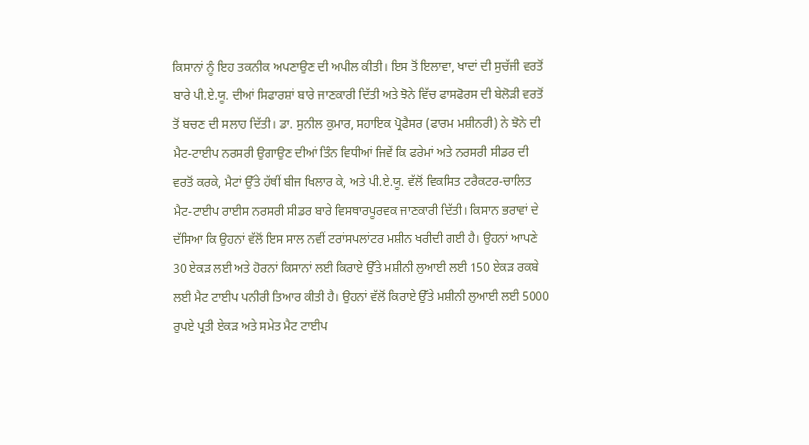ਕਿਸਾਨਾਂ ਨੂੰ ਇਹ ਤਕਨੀਕ ਅਪਣਾਉਣ ਦੀ ਅਪੀਲ ਕੀਤੀ। ਇਸ ਤੋਂ ਇਲਾਵਾ, ਖਾਦਾਂ ਦੀ ਸੁਚੱਜੀ ਵਰਤੋਂ ਬਾਰੇ ਪੀ.ਏ.ਯੂ. ਦੀਆਂ ਸਿਫਾਰਸ਼ਾਂ ਬਾਰੇ ਜਾਣਕਾਰੀ ਦਿੱਤੀ ਅਤੇ ਝੋਨੇ ਵਿੱਚ ਫਾਸਫੋਰਸ ਦੀ ਬੇਲੋੜੀ ਵਰਤੋਂ ਤੋਂ ਬਚਣ ਦੀ ਸਲਾਹ ਦਿੱਤੀ। ਡਾ. ਸੁਨੀਲ ਕੁਮਾਰ, ਸਹਾਇਕ ਪ੍ਰੋਫੈਸਰ (ਫਾਰਮ ਮਸ਼ੀਨਰੀ) ਨੇ ਝੋਨੇ ਦੀ ਮੈਟ-ਟਾਈਪ ਨਰਸਰੀ ਉਗਾਉਣ ਦੀਆਂ ਤਿੰਨ ਵਿਧੀਆਂ ਜਿਵੇਂ ਕਿ ਫਰੇਮਾਂ ਅਤੇ ਨਰਸਰੀ ਸੀਡਰ ਦੀ ਵਰਤੋਂ ਕਰਕੇ, ਮੈਟਾਂ ਉੱਤੇ ਹੱਥੀਂ ਬੀਜ ਖਿਲਾਰ ਕੇ, ਅਤੇ ਪੀ.ਏ.ਯੂ. ਵੱਲੋਂ ਵਿਕਸਿਤ ਟਰੈਕਟਰ-ਚਾਲਿਤ ਮੈਟ-ਟਾਈਪ ਰਾਈਸ ਨਰਸਰੀ ਸੀਡਰ ਬਾਰੇ ਵਿਸਥਾਰਪੂਰਵਕ ਜਾਣਕਾਰੀ ਦਿੱਤੀ। ਕਿਸਾਨ ਭਰਾਵਾਂ ਦੇ ਦੱਸਿਆ ਕਿ ਉਹਨਾਂ ਵੱਲੋਂ ਇਸ ਸਾਲ ਨਵੀਂ ਟਰਾਂਸਪਲਾਂਟਰ ਮਸ਼ੀਨ ਖਰੀਦੀ ਗਈ ਹੈ। ਉਹਨਾਂ ਆਪਣੇ 30 ਏਕੜ ਲਈ ਅਤੇ ਹੋਰਨਾਂ ਕਿਸਾਨਾਂ ਲਈ ਕਿਰਾਏ ਉੱਤੇ ਮਸ਼ੀਨੀ ਲੁਆਈ ਲਈ 150 ਏਕੜ ਰਕਬੇ ਲਈ ਮੈਟ ਟਾਈਪ ਪਨੀਰੀ ਤਿਆਰ ਕੀਤੀ ਹੈ। ਉਹਨਾਂ ਵੱਲੋਂ ਕਿਰਾਏ ਉੱਤੇ ਮਸ਼ੀਨੀ ਲੁਆਈ ਲਈ 5000 ਰੁਪਏ ਪ੍ਰਤੀ ਏਕੜ ਅਤੇ ਸਮੇਤ ਮੈਟ ਟਾਈਪ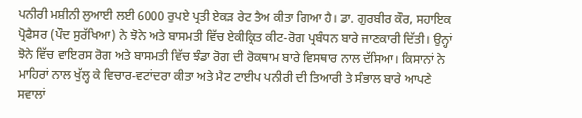ਪਨੀਰੀ ਮਸ਼ੀਨੀ ਲੁਆਈ ਲਈ 6000 ਰੁਪਏ ਪ੍ਰਤੀ ਏਕੜ ਰੇਟ ਤੈਅ ਕੀਤਾ ਗਿਆ ਹੈ। ਡਾ. ਗੁਰਬੀਰ ਕੌਰ, ਸਹਾਇਕ ਪ੍ਰੋਫੈਸਰ (ਪੌਦ ਸੁਰੱਖਿਆ) ਨੇ ਝੋਨੇ ਅਤੇ ਬਾਸਮਤੀ ਵਿੱਚ ਏਕੀਕ੍ਰਿਤ ਕੀਟ-ਰੋਗ ਪ੍ਰਬੰਧਨ ਬਾਰੇ ਜਾਣਕਾਰੀ ਦਿੱਤੀ। ਉਨ੍ਹਾਂ ਝੋਨੇ ਵਿੱਚ ਵਾਇਰਸ ਰੋਗ ਅਤੇ ਬਾਸਮਤੀ ਵਿੱਚ ਝੰਡਾ ਰੋਗ ਦੀ ਰੋਕਥਾਮ ਬਾਰੇ ਵਿਸਥਾਰ ਨਾਲ ਦੱਸਿਆ। ਕਿਸਾਨਾਂ ਨੇ ਮਾਹਿਰਾਂ ਨਾਲ ਖੁੱਲ੍ਹ ਕੇ ਵਿਚਾਰ-ਵਟਾਂਦਰਾ ਕੀਤਾ ਅਤੇ ਮੈਟ ਟਾਈਪ ਪਨੀਰੀ ਦੀ ਤਿਆਰੀ ਤੇ ਸੰਭਾਲ ਬਾਰੇ ਆਪਣੇ ਸਵਾਲਾਂ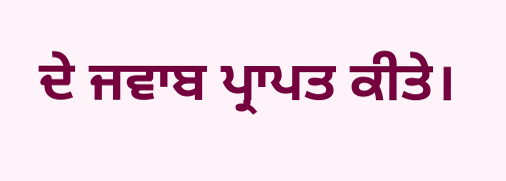ਦੇ ਜਵਾਬ ਪ੍ਰਾਪਤ ਕੀਤੇ।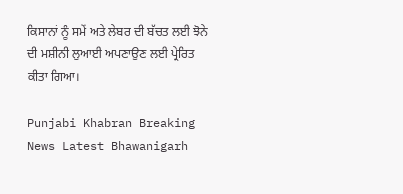ਕਿਸਾਨਾਂ ਨੂੰ ਸਮੇਂ ਅਤੇ ਲੇਬਰ ਦੀ ਬੱਚਤ ਲਈ ਝੋਨੇ ਦੀ ਮਸ਼ੀਨੀ ਲੁਆਈ ਅਪਣਾਉਣ ਲਈ ਪ੍ਰੇਰਿਤ ਕੀਤਾ ਗਿਆ।

Punjabi Khabran Breaking News Latest Bhawanigarh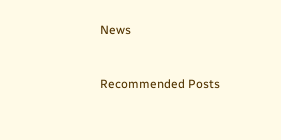News


Recommended Posts